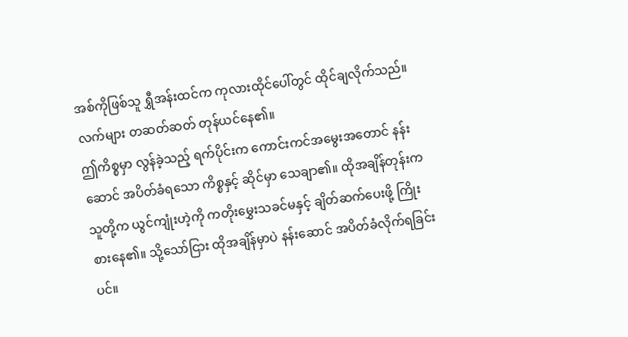အစ်ကိုဖြစ်သူ ရွှီအန်းထင်က ကုလားထိုင်ပေါ်တွင် ထိုင်ချလိုက်သည်။ လက်များ တဆတ်ဆတ် တုန်ယင်နေ၏။
ဤကိစ္စမှာ လွန်ခဲ့သည့် ရက်ပိုင်းက ကောင်းကင်အမွေးအတောင် နန်းဆောင် အပိတ်ခံရသော ကိစ္စနှင့် ဆိုင်မှာ သေချာ၏။ ထိုအချိန်တုန်းက သူတို့က ယွင်ကျုံးဟဲ့ကို ကတိုးမွှေးသခင်မနှင့် ချိတ်ဆက်ပေးဖို့ ကြိုးစားနေ၏။ သို့သော်ငြား ထိုအချိန်မှာပဲ နန်းဆောင် အပိတ်ခံလိုက်ရခြင်းပင်။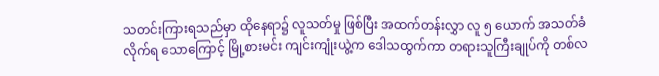သတင်းကြားရသည်မှာ ထိုနေရာ၌ လူသတ်မှု ဖြစ်ပြီး အထက်တန်းလွှာ လူ ၅ ယောက် အသတ်ခံလိုက်ရ သောကြောင့် မြို့စားမင်း ကျင်းကျုံးယွဲ့က ဒေါသထွက်ကာ တရားသူကြီးချုပ်ကို တစ်လ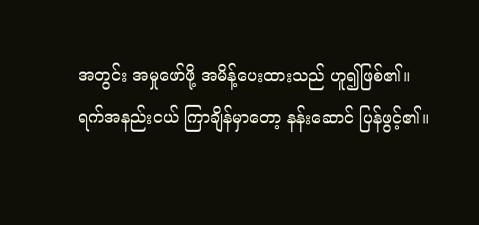အတွင်း အမှုဖော်ဖို့ အမိန့်ပေးထားသည် ဟူ၍ဖြစ်၏။
ရက်အနည်းငယ် ကြာချိန်မှာတော့ နန်းဆောင် ပြန်ဖွင့်၏။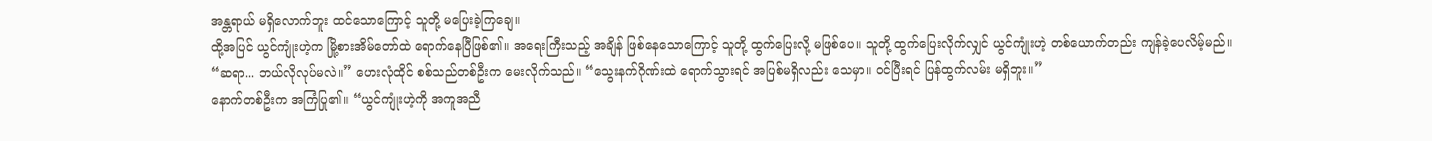အန္တရာယ် မရှိလောက်ဘူး ထင်သောကြောင့် သူတို့ မပြေးခဲ့ကြချေ။
ထို့အပြင် ယွင်ကျုံးဟဲ့က မြို့စားအိမ်တော်ထဲ ရောက်နေပြီဖြစ်၏။ အရေးကြီးသည့် အချိန် ဖြစ်နေသောကြောင့် သူတို့ ထွက်ပြေးလို့ မဖြစ်ပေ။ သူတို့ ထွက်ပြေးလိုက်လျှင် ယွင်ကျုံးဟဲ့ တစ်ယောက်တည်း ကျန်ခဲ့ပေလိမ့်မည်။
“ဆရာ... ဘယ်လိုလုပ်မလဲ။” ဟေးလုံထိုင် စစ်သည်တစ်ဦးက မေးလိုက်သည်။ “သွေးနက်ဂိုဏ်းထဲ ရောက်သွားရင် အပြစ်မရှိလည်း သေမှာ။ ဝင်ပြီးရင် ပြန်ထွက်လမ်း မရှိဘူး။”
နောက်တစ်ဦးက အကြံပြု၏။ “ယွင်ကျုံးဟဲ့ကို အကူအညီ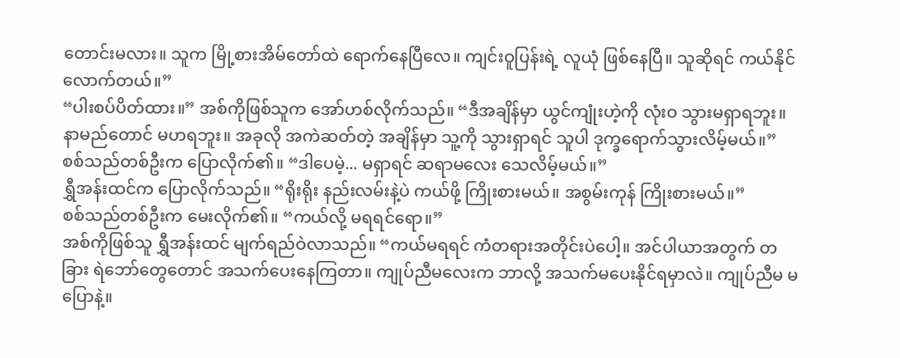တောင်းမလား။ သူက မြို့စားအိမ်တော်ထဲ ရောက်နေပြီလေ။ ကျင်းဝူပြန်းရဲ့ လူယုံ ဖြစ်နေပြီ။ သူဆိုရင် ကယ်နိုင်လောက်တယ်။”
“ပါးစပ်ပိတ်ထား။” အစ်ကိုဖြစ်သူက အော်ဟစ်လိုက်သည်။ “ဒီအချိန်မှာ ယွင်ကျုံးဟဲ့ကို လုံးဝ သွားမရှာရဘူး။ နာမည်တောင် မဟရဘူး။ အခုလို အကဲဆတ်တဲ့ အချိန်မှာ သူ့ကို သွားရှာရင် သူပါ ဒုက္ခရောက်သွားလိမ့်မယ်။”
စစ်သည်တစ်ဦးက ပြောလိုက်၏။ “ဒါပေမဲ့... မရှာရင် ဆရာမလေး သေလိမ့်မယ်။”
ရွှီအန်းထင်က ပြောလိုက်သည်။ “ရိုးရိုး နည်းလမ်းနဲ့ပဲ ကယ်ဖို့ ကြိုးစားမယ်။ အစွမ်းကုန် ကြိုးစားမယ်။”
စစ်သည်တစ်ဦးက မေးလိုက်၏။ “ကယ်လို့ မရရင်ရော။”
အစ်ကိုဖြစ်သူ ရွှီအန်းထင် မျက်ရည်ဝဲလာသည်။ “ကယ်မရရင် ကံတရားအတိုင်းပဲပေါ့။ အင်ပါယာအတွက် တခြား ရဲဘော်တွေတောင် အသက်ပေးနေကြတာ။ ကျုပ်ညီမလေးက ဘာလို့ အသက်မပေးနိုင်ရမှာလဲ။ ကျုပ်ညီမ မပြောနဲ့။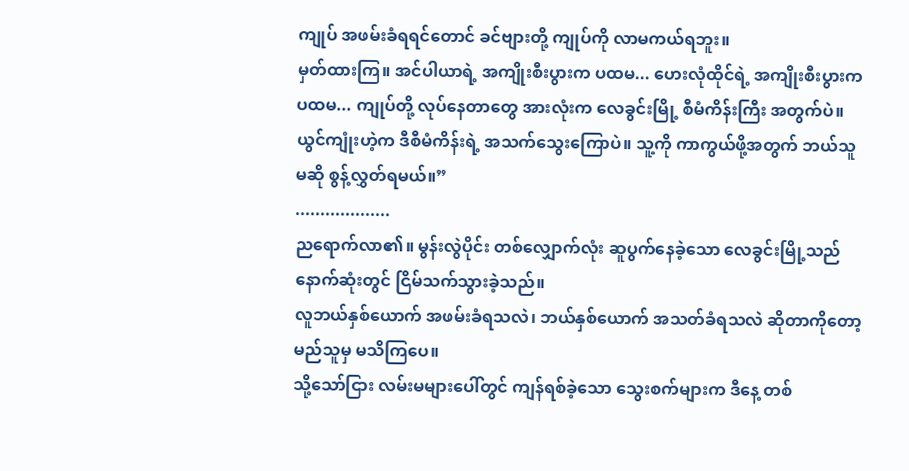ကျုပ် အဖမ်းခံရရင်တောင် ခင်ဗျားတို့ ကျုပ်ကို လာမကယ်ရဘူး။
မှတ်ထားကြ။ အင်ပါယာရဲ့ အကျိုးစီးပွားက ပထမ... ဟေးလုံထိုင်ရဲ့ အကျိုးစီးပွားက ပထမ... ကျုပ်တို့ လုပ်နေတာတွေ အားလုံးက လေခွင်းမြို့ စီမံကိန်းကြီး အတွက်ပဲ။ ယွင်ကျုံးဟဲ့က ဒီစီမံကိန်းရဲ့ အသက်သွေးကြောပဲ။ သူ့ကို ကာကွယ်ဖို့အတွက် ဘယ်သူမဆို စွန့်လွှတ်ရမယ်။”
...................
ညရောက်လာ၏။ မွန်းလွဲပိုင်း တစ်လျှောက်လုံး ဆူပွက်နေခဲ့သော လေခွင်းမြို့သည် နောက်ဆုံးတွင် ငြိမ်သက်သွားခဲ့သည်။
လူဘယ်နှစ်ယောက် အဖမ်းခံရသလဲ၊ ဘယ်နှစ်ယောက် အသတ်ခံရသလဲ ဆိုတာကိုတော့ မည်သူမှ မသိကြပေ။
သို့သော်ငြား လမ်းမများပေါ်တွင် ကျန်ရစ်ခဲ့သော သွေးစက်များက ဒီနေ့ တစ်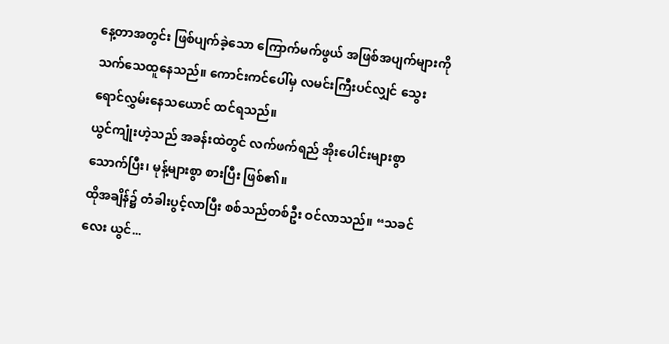နေ့တာအတွင်း ဖြစ်ပျက်ခဲ့သော ကြောက်မက်ဖွယ် အဖြစ်အပျက်များကို သက်သေထူနေသည်။ ကောင်းကင်ပေါ်မှ လမင်းကြီးပင်လျှင် သွေးရောင်လွှမ်းနေသယောင် ထင်ရသည်။
ယွင်ကျုံးဟဲ့သည် အခန်းထဲတွင် လက်ဖက်ရည် အိုးပေါင်းများစွာ သောက်ပြီး၊ မုန့်များစွာ စားပြီး ဖြစ်၏။
ထိုအချိန်၌ တံခါးပွင့်လာပြီး စစ်သည်တစ်ဦး ဝင်လာသည်။ “သခင်လေး ယွင်...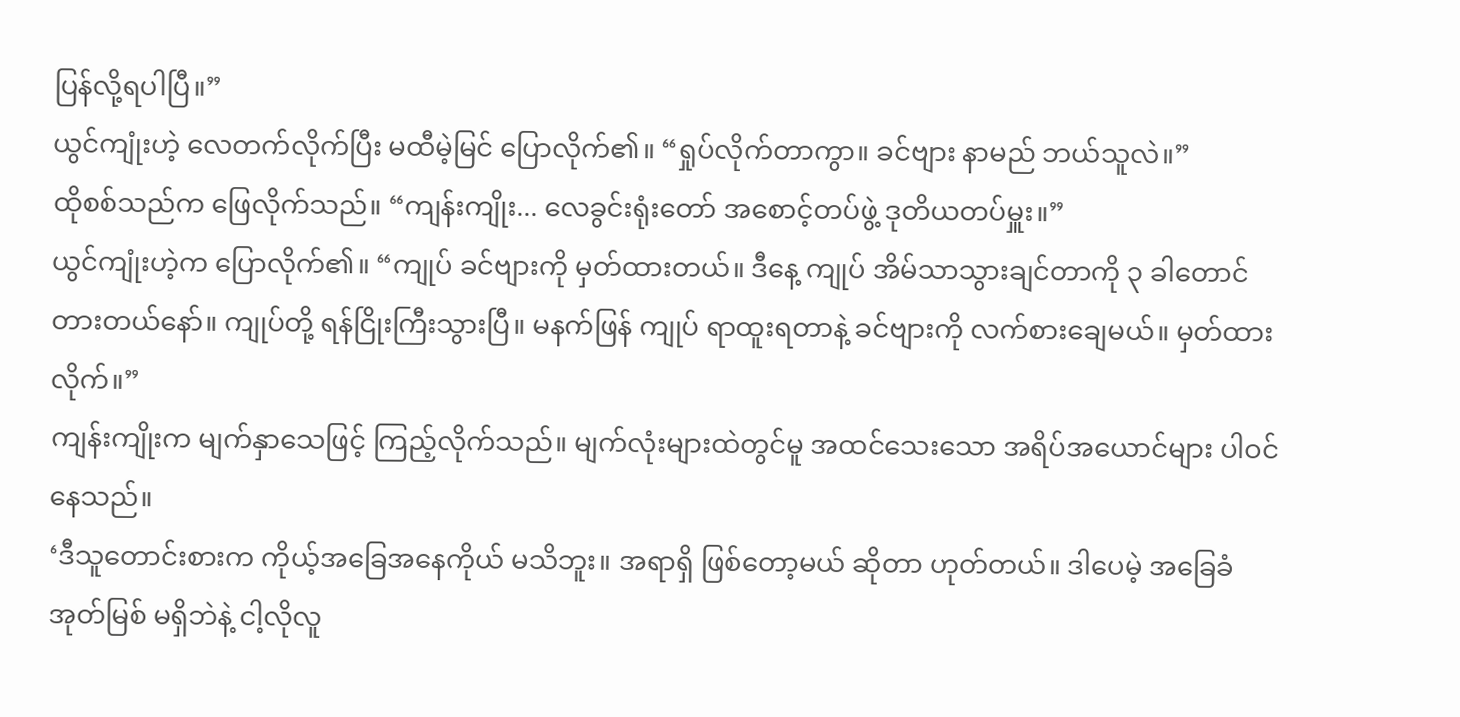ပြန်လို့ရပါပြီ။”
ယွင်ကျုံးဟဲ့ လေတက်လိုက်ပြီး မထီမဲ့မြင် ပြောလိုက်၏။ “ရှုပ်လိုက်တာကွာ။ ခင်ဗျား နာမည် ဘယ်သူလဲ။”
ထိုစစ်သည်က ဖြေလိုက်သည်။ “ကျန်းကျိုး... လေခွင်းရုံးတော် အစောင့်တပ်ဖွဲ့ ဒုတိယတပ်မှူး။”
ယွင်ကျုံးဟဲ့က ပြောလိုက်၏။ “ကျုပ် ခင်ဗျားကို မှတ်ထားတယ်။ ဒီနေ့ ကျုပ် အိမ်သာသွားချင်တာကို ၃ ခါတောင် တားတယ်နော်။ ကျုပ်တို့ ရန်ငြိုးကြီးသွားပြီ။ မနက်ဖြန် ကျုပ် ရာထူးရတာနဲ့ ခင်ဗျားကို လက်စားချေမယ်။ မှတ်ထားလိုက်။”
ကျန်းကျိုးက မျက်နှာသေဖြင့် ကြည့်လိုက်သည်။ မျက်လုံးများထဲတွင်မူ အထင်သေးသော အရိပ်အယောင်များ ပါဝင်နေသည်။
‘ဒီသူတောင်းစားက ကိုယ့်အခြေအနေကိုယ် မသိဘူး။ အရာရှိ ဖြစ်တော့မယ် ဆိုတာ ဟုတ်တယ်။ ဒါပေမဲ့ အခြေခံအုတ်မြစ် မရှိဘဲနဲ့ ငါ့လိုလူ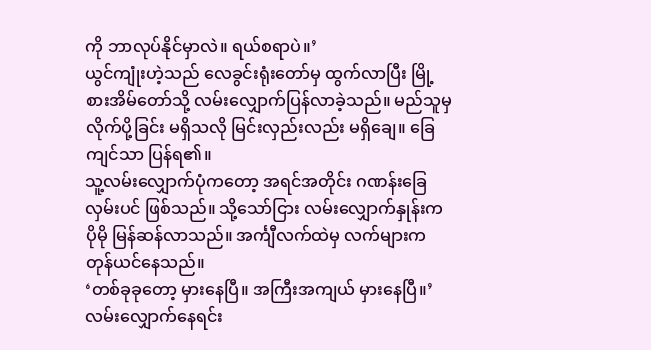ကို ဘာလုပ်နိုင်မှာလဲ။ ရယ်စရာပဲ။’
ယွင်ကျုံးဟဲ့သည် လေခွင်းရုံးတော်မှ ထွက်လာပြီး မြို့စားအိမ်တော်သို့ လမ်းလျှောက်ပြန်လာခဲ့သည်။ မည်သူမှ လိုက်ပို့ခြင်း မရှိသလို မြင်းလှည်းလည်း မရှိချေ။ ခြေကျင်သာ ပြန်ရ၏။
သူ့လမ်းလျှောက်ပုံကတော့ အရင်အတိုင်း ဂဏန်းခြေလှမ်းပင် ဖြစ်သည်။ သို့သော်ငြား လမ်းလျှောက်နှုန်းက ပိုမို မြန်ဆန်လာသည်။ အင်္ကျီလက်ထဲမှ လက်များက တုန်ယင်နေသည်။
‘တစ်ခုခုတော့ မှားနေပြီ။ အကြီးအကျယ် မှားနေပြီ။’
လမ်းလျှောက်နေရင်း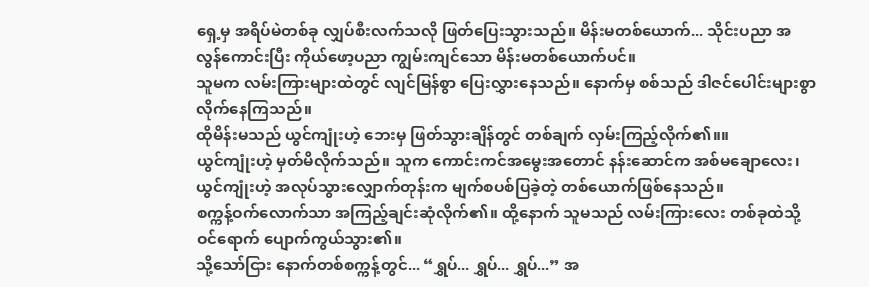ရှေ့မှ အရိပ်မဲတစ်ခု လျှပ်စီးလက်သလို ဖြတ်ပြေးသွားသည်။ မိန်းမတစ်ယောက်... သိုင်းပညာ အလွန်ကောင်းပြီး ကိုယ်ဖော့ပညာ ကျွမ်းကျင်သော မိန်းမတစ်ယောက်ပင်။
သူမက လမ်းကြားများထဲတွင် လျင်မြန်စွာ ပြေးလွှားနေသည်။ နောက်မှ စစ်သည် ဒါဇင်ပေါင်းများစွာ လိုက်နေကြသည်။
ထိုမိန်းမသည် ယွင်ကျုံးဟဲ့ ဘေးမှ ဖြတ်သွားချိန်တွင် တစ်ချက် လှမ်းကြည့်လိုက်၏။။
ယွင်ကျုံးဟဲ့ မှတ်မိလိုက်သည်။ သူက ကောင်းကင်အမွေးအတောင် နန်းဆောင်က အစ်မချောလေး၊ ယွင်ကျုံးဟဲ့ အလုပ်သွားလျှောက်တုန်းက မျက်စပစ်ပြခဲ့တဲ့ တစ်ယောက်ဖြစ်နေသည်။
စက္ကန့်ဝက်လောက်သာ အကြည့်ချင်းဆုံလိုက်၏။ ထို့နောက် သူမသည် လမ်းကြားလေး တစ်ခုထဲသို့ ဝင်ရောက် ပျောက်ကွယ်သွား၏။
သို့သော်ငြား နောက်တစ်စက္ကန့်တွင်... “ရွှပ်... ရွှပ်... ရွှပ်...” အ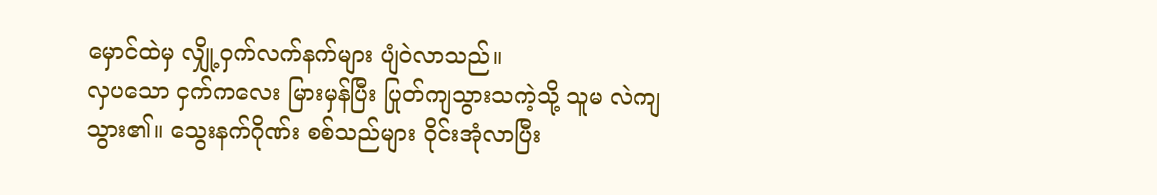မှောင်ထဲမှ လျှို့ဝှက်လက်နက်များ ပျံဝဲလာသည်။
လှပသော ငှက်ကလေး မြားမှန်ပြီး ပြုတ်ကျသွားသကဲ့သို့ သူမ လဲကျသွား၏။ သွေးနက်ဂိုဏ်း စစ်သည်များ ဝိုင်းအုံလာပြီး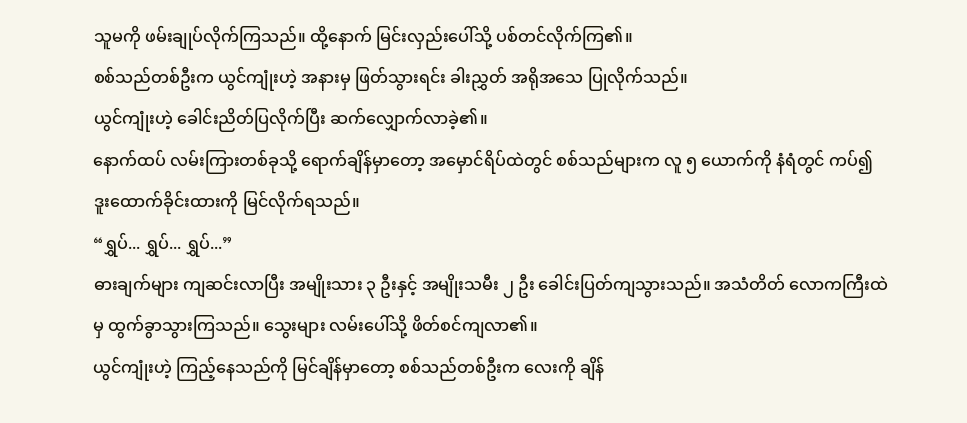သူမကို ဖမ်းချုပ်လိုက်ကြသည်။ ထို့နောက် မြင်းလှည်းပေါ်သို့ ပစ်တင်လိုက်ကြ၏။
စစ်သည်တစ်ဦးက ယွင်ကျုံးဟဲ့ အနားမှ ဖြတ်သွားရင်း ခါးညွှတ် အရိုအသေ ပြုလိုက်သည်။
ယွင်ကျုံးဟဲ့ ခေါင်းညိတ်ပြလိုက်ပြီး ဆက်လျှောက်လာခဲ့၏။
နောက်ထပ် လမ်းကြားတစ်ခုသို့ ရောက်ချိန်မှာတော့ အမှောင်ရိပ်ထဲတွင် စစ်သည်များက လူ ၅ ယောက်ကို နံရံတွင် ကပ်၍ ဒူးထောက်ခိုင်းထားကို မြင်လိုက်ရသည်။
“ရွှပ်... ရွှပ်... ရွှပ်...”
ဓားချက်များ ကျဆင်းလာပြီး အမျိုးသား ၃ ဦးနှင့် အမျိုးသမီး ၂ ဦး ခေါင်းပြတ်ကျသွားသည်။ အသံတိတ် လောကကြီးထဲမှ ထွက်ခွာသွားကြသည်။ သွေးများ လမ်းပေါ်သို့ ဖိတ်စင်ကျလာ၏။
ယွင်ကျုံးဟဲ့ ကြည့်နေသည်ကို မြင်ချိန်မှာတော့ စစ်သည်တစ်ဦးက လေးကို ချိန်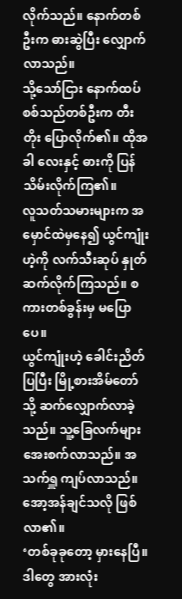လိုက်သည်။ နောက်တစ်ဦးက ဓားဆွဲပြီး လျှောက်လာသည်။
သို့သော်ငြား နောက်ထပ် စစ်သည်တစ်ဦးက တီးတိုး ပြောလိုက်၏။ ထိုအခါ လေးနှင့် ဓားကို ပြန်သိမ်းလိုက်ကြ၏။
လူသတ်သမားများက အမှောင်ထဲမှနေ၍ ယွင်ကျုံးဟဲ့ကို လက်သီးဆုပ် နှုတ်ဆက်လိုက်ကြသည်။ စကားတစ်ခွန်းမှ မပြောပေ။
ယွင်ကျုံးဟဲ့ ခေါင်းညိတ်ပြပြီး မြို့စားအိမ်တော်သို့ ဆက်လျှောက်လာခဲ့သည်။ သူ့ခြေလက်များ အေးစက်လာသည်။ အသက်ရှူ ကျပ်လာသည်။ အော့အန်ချင်သလို ဖြစ်လာ၏။
‘တစ်ခုခုတော့ မှားနေပြီ။ ဒါတွေ အားလုံး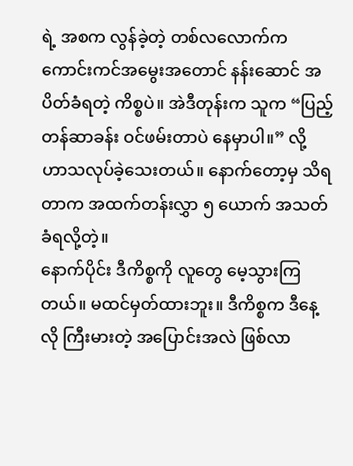ရဲ့ အစက လွန်ခဲ့တဲ့ တစ်လလောက်က ကောင်းကင်အမွေးအတောင် နန်းဆောင် အပိတ်ခံရတဲ့ ကိစ္စပဲ။ အဲဒီတုန်းက သူက “ပြည့်တန်ဆာခန်း ဝင်ဖမ်းတာပဲ နေမှာပါ။” လို့ ဟာသလုပ်ခဲ့သေးတယ်။ နောက်တော့မှ သိရတာက အထက်တန်းလွှာ ၅ ယောက် အသတ်ခံရလို့တဲ့။
နောက်ပိုင်း ဒီကိစ္စကို လူတွေ မေ့သွားကြတယ်။ မထင်မှတ်ထားဘူး။ ဒီကိစ္စက ဒီနေ့လို ကြီးမားတဲ့ အပြောင်းအလဲ ဖြစ်လာ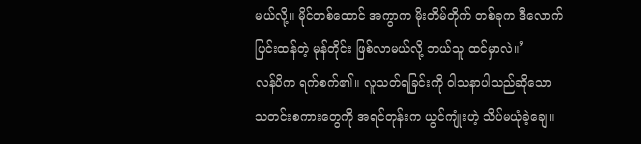မယ်လို့။ မိုင်တစ်ထောင် အကွာက မိုးတိမ်တိုက် တစ်ခုက ဒီလောက် ပြင်းထန်တဲ့ မုန်တိုင်း ဖြစ်လာမယ်လို့ ဘယ်သူ ထင်မှာလဲ။’
လန်ပိက ရက်စက်၏။ လူသတ်ရခြင်းကို ဝါသနာပါသည်ဆိုသော သတင်းစကားတွေကို အရင်တုန်းက ယွင်ကျုံးဟဲ့ သိပ်မယုံခဲ့ချေ။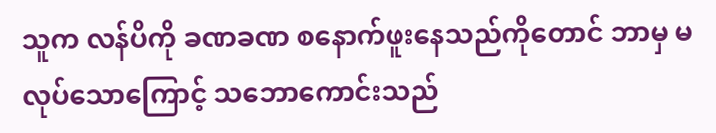သူက လန်ပိကို ခဏခဏ စနောက်ဖူးနေသည်ကိုတောင် ဘာမှ မလုပ်သောကြောင့် သဘောကောင်းသည်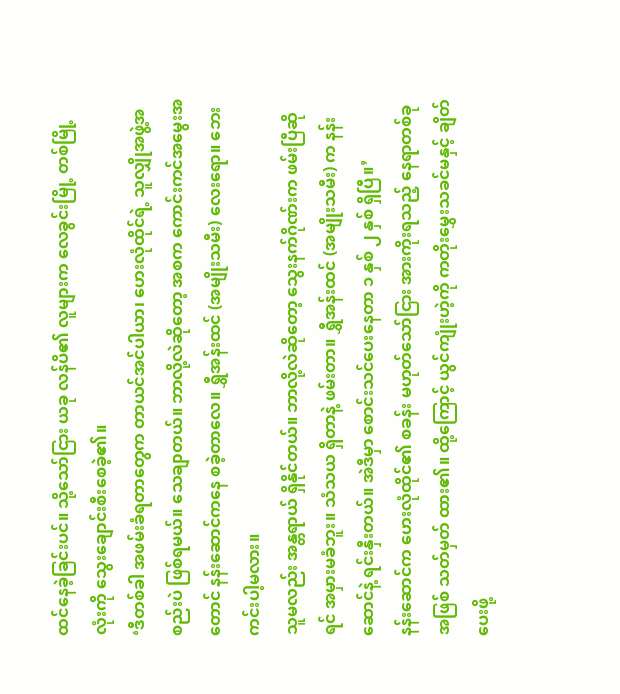ထင်နေခဲ့ခြင်းပင်။ သို့သော်ငြား ယခု လန်ပိ၏ လူများက လေခွင်းမြို့ တစ်မြို့လုံးကို သွေးချောင်းစီးစေခဲ့၏။
‘ဒီတစ်ခါ အဖမ်းခံရတာတွေက တာယင်အင်ပါယာ၊ ဟေးလုံထိုင်ရဲ့ သူလျှိုအဖွဲ့အစည်းပဲ ဖြစ်ရမယ်။ သေချာတယ်။ ဘာလို့လဲဆိုတော့ အစက ကောင်းကင်အမွေးအတောင် နန်းဆောင်ကနေ စခဲ့တာလေ။ ရွှီအန်းထင် (အမျိုးသမီး) လေးရော။ ဘေးကင်းပါ့မလား။
သူမလည်း အန္တရာယ် ရှိနိုင်တယ်။ ဘာလို့လဲဆိုတော့ သွေးနက်ဂိုဏ်းက ဖမ်းပြီဆိုရင် အမှားမခံဘူး။ သံသယ ရှိတာနဲ့ ဖမ်းတာ။ ရွှီအန်းထင် (အမျိုးသမီး) က နန်းဆောင်နဲ့ ရင်းနှီးတယ်။ အဲဒီမှာ စောင်းသင်ပေးနေတာ ၁ နှစ် ၂ နှစ် ရှိပြီ။’
နန်းဆောင်က ဟေးလုံထိုင်၏ စခန်း မဟုတ်သော်ငြား အားကိုးရသည့် နေရာတစ်ခုအဖြစ် သတ်မှတ် ထား၏။ ထို့ကြောင့် ယွင်ကျုံးဟဲ့ကို ကတိုးမွှေးသခင်မနှင့် ချိတ်ပေးဖို့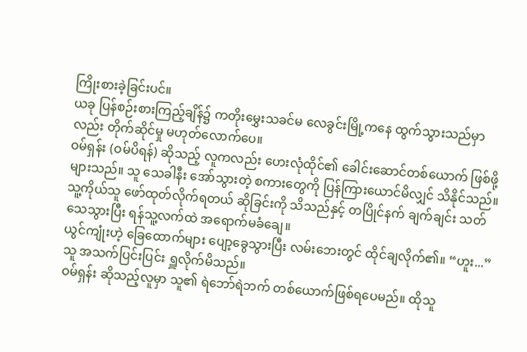ကြိုးစားခဲ့ခြင်းပင်။
ယခု ပြန်စဉ်းစားကြည့်ချိန်၌ ကတိုးမွှေးသခင်မ လေခွင်းမြို့ကနေ ထွက်သွားသည်မှာလည်း တိုက်ဆိုင်မှု မဟုတ်လောက်ပေ။
ဝမ်ရှန်း (ဝမ်ပိရန်) ဆိုသည့် လူကလည်း ဟေးလုံထိုင်၏ ခေါင်းဆောင်တစ်ယောက် ဖြစ်ဖို့ များသည်။ သူ သေခါနီး အော်သွားတဲ့ စကားတွေကို ပြန်ကြားယောင်မိလျှင် သိနိုင်သည်။
သူ့ကိုယ်သူ ဖော်ထုတ်လိုက်ရတယ် ဆိုခြင်းကို သိသည်နှင့် တပြိုင်နက် ချက်ချင်း သတ်သေသွားပြီး ရန်သူ့လက်ထဲ အရောက်မခံချေ။
ယွင်ကျုံးဟဲ့ ခြေထောက်များ ပျော့ခွေသွားပြီး လမ်းဘေးတွင် ထိုင်ချလိုက်၏။ “ဟူး...” သူ အသက်ပြင်းပြင်း ရှူလိုက်မိသည်။
ဝမ်ရှန်း ဆိုသည့်လူမှာ သူ၏ ရဲဘော်ရဲဘက် တစ်ယောက်ဖြစ်ရပေမည်။ ထိုသူ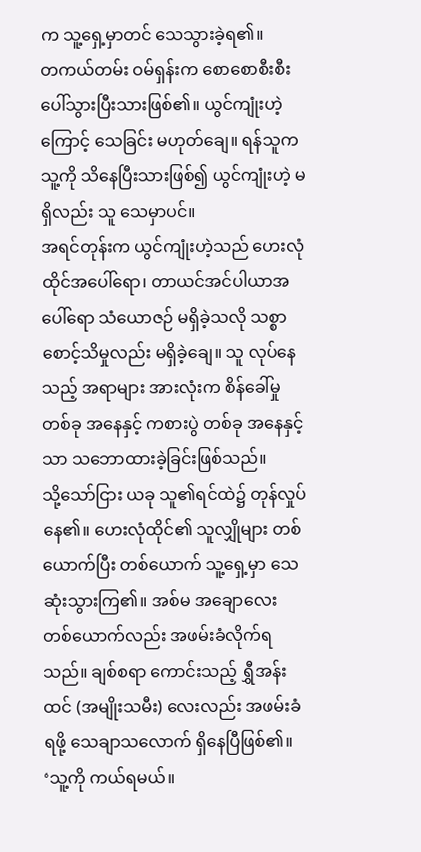က သူ့ရှေ့မှာတင် သေသွားခဲ့ရ၏။
တကယ်တမ်း ဝမ်ရှန်းက စောစောစီးစီး ပေါ်သွားပြီးသားဖြစ်၏။ ယွင်ကျုံးဟဲ့ကြောင့် သေခြင်း မဟုတ်ချေ။ ရန်သူက သူ့ကို သိနေပြီးသားဖြစ်၍ ယွင်ကျုံးဟဲ့ မရှိလည်း သူ သေမှာပင်။
အရင်တုန်းက ယွင်ကျုံးဟဲ့သည် ဟေးလုံထိုင်အပေါ်ရော၊ တာယင်အင်ပါယာအပေါ်ရော သံယောဇဉ် မရှိခဲ့သလို သစ္စာစောင့်သိမှုလည်း မရှိခဲ့ချေ။ သူ လုပ်နေသည့် အရာများ အားလုံးက စိန်ခေါ်မှု တစ်ခု အနေနှင့် ကစားပွဲ တစ်ခု အနေနှင့်သာ သဘောထားခဲ့ခြင်းဖြစ်သည်။
သို့သော်ငြား ယခု သူ၏ရင်ထဲ၌ တုန်လှုပ်နေ၏။ ဟေးလုံထိုင်၏ သူလျှိုများ တစ်ယောက်ပြီး တစ်ယောက် သူ့ရှေ့မှာ သေဆုံးသွားကြ၏။ အစ်မ အချောလေး တစ်ယောက်လည်း အဖမ်းခံလိုက်ရသည်။ ချစ်စရာ ကောင်းသည့် ရွှီအန်းထင် (အမျိုးသမီး) လေးလည်း အဖမ်းခံရဖို့ သေချာသလောက် ရှိနေပြီဖြစ်၏။
‘သူ့ကို ကယ်ရမယ်။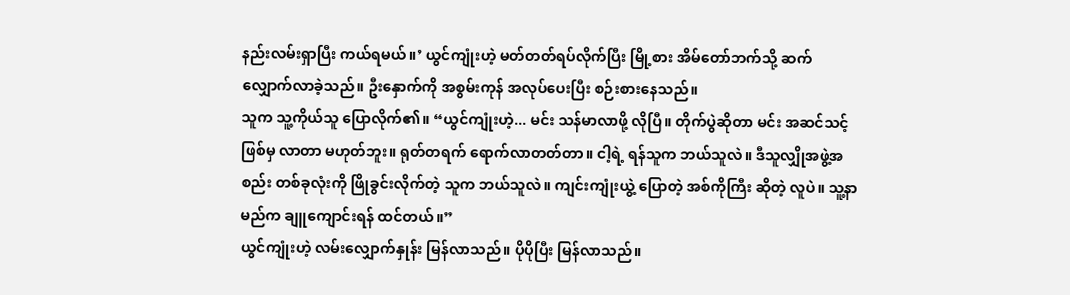နည်းလမ်းရှာပြီး ကယ်ရမယ်။’ ယွင်ကျုံးဟဲ့ မတ်တတ်ရပ်လိုက်ပြီး မြို့စား အိမ်တော်ဘက်သို့ ဆက်လျှောက်လာခဲ့သည်။ ဦးနှောက်ကို အစွမ်းကုန် အလုပ်ပေးပြီး စဉ်းစားနေသည်။
သူက သူ့ကိုယ်သူ ပြောလိုက်၏။ “ယွင်ကျုံးဟဲ့... မင်း သန်မာလာဖို့ လိုပြီ။ တိုက်ပွဲဆိုတာ မင်း အဆင်သင့် ဖြစ်မှ လာတာ မဟုတ်ဘူး။ ရုတ်တရက် ရောက်လာတတ်တာ။ ငါ့ရဲ့ ရန်သူက ဘယ်သူလဲ။ ဒီသူလျှိုအဖွဲ့အစည်း တစ်ခုလုံးကို ဖြိုခွင်းလိုက်တဲ့ သူက ဘယ်သူလဲ။ ကျင်းကျုံးယွဲ့ ပြောတဲ့ အစ်ကိုကြီး ဆိုတဲ့ လူပဲ။ သူ့နာမည်က ချူကျောင်းရန် ထင်တယ်။”
ယွင်ကျုံးဟဲ့ လမ်းလျှောက်နှုန်း မြန်လာသည်။ ပိုပိုပြီး မြန်လာသည်။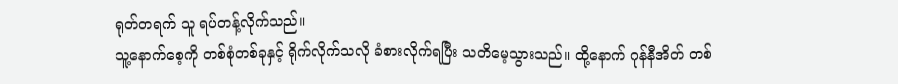ရုတ်တရက် သူ ရပ်တန့်လိုက်သည်။
သူ့နောက်စေ့ကို တစ်စုံတစ်ခုနှင့် ရိုက်လိုက်သလို ခံစားလိုက်ရပြီး သတိမေ့သွားသည်။ ထို့နောက် ဂုန်နီအိတ် တစ်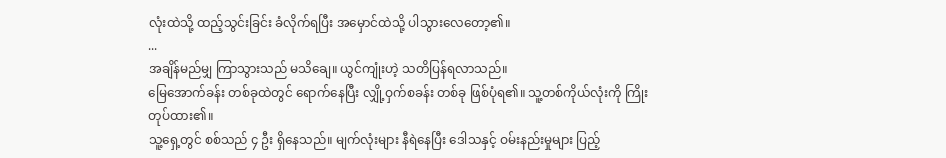လုံးထဲသို့ ထည့်သွင်းခြင်း ခံလိုက်ရပြီး အမှောင်ထဲသို့ ပါသွားလေတော့၏။
...
အချိန်မည်မျှ ကြာသွားသည် မသိချေ။ ယွင်ကျုံးဟဲ့ သတိပြန်ရလာသည်။
မြေအောက်ခန်း တစ်ခုထဲတွင် ရောက်နေပြီး လျှို့ဝှက်စခန်း တစ်ခု ဖြစ်ပုံရ၏။ သူ့တစ်ကိုယ်လုံးကို ကြိုးတုပ်ထား၏။
သူ့ရှေ့တွင် စစ်သည် ၄ ဦး ရှိနေသည်။ မျက်လုံးများ နီရဲနေပြီး ဒေါသနှင့် ဝမ်းနည်းမှုများ ပြည့်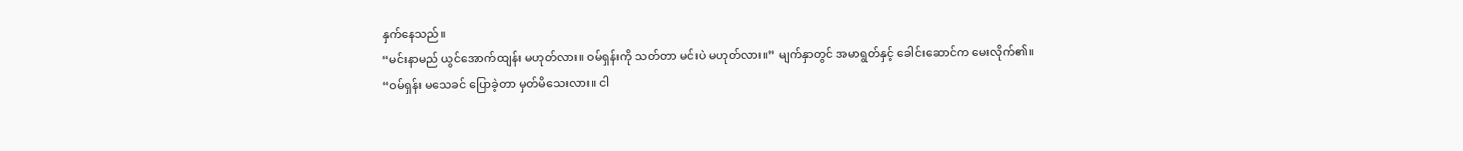နှက်နေသည်။
“မင်းနာမည် ယွင်အောက်ထျန်း မဟုတ်လား။ ဝမ်ရှန်းကို သတ်တာ မင်းပဲ မဟုတ်လား။” မျက်နှာတွင် အမာရွတ်နှင့် ခေါင်းဆောင်က မေးလိုက်၏။
“ဝမ်ရှန်း မသေခင် ပြောခဲ့တာ မှတ်မိသေးလား။ ငါ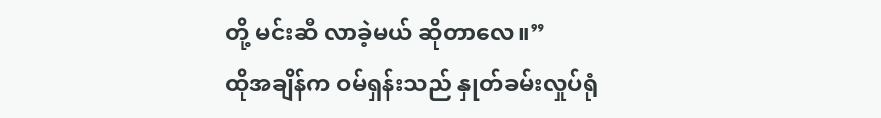တို့ မင်းဆီ လာခဲ့မယ် ဆိုတာလေ။”
ထိုအချိန်က ဝမ်ရှန်းသည် နှုတ်ခမ်းလှုပ်ရုံ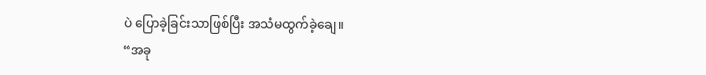ပဲ ပြောခဲ့ခြင်းသာဖြစ်ပြီး အသံမထွက်ခဲ့ချေ။
“အခု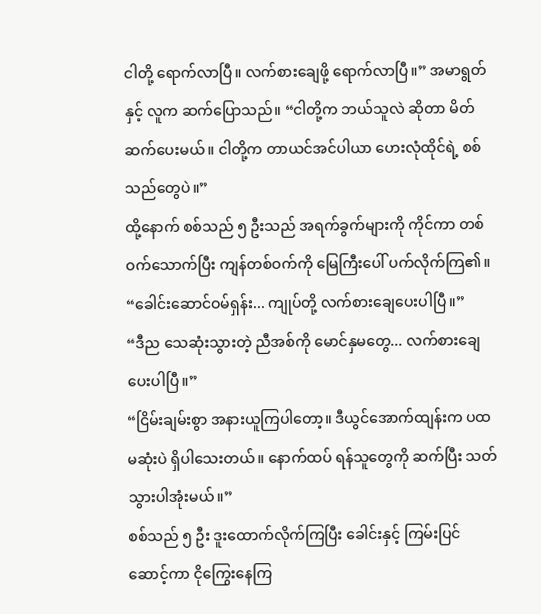ငါတို့ ရောက်လာပြီ။ လက်စားချေဖို့ ရောက်လာပြီ။” အမာရွတ်နှင့် လူက ဆက်ပြောသည်။ “ငါတို့က ဘယ်သူလဲ ဆိုတာ မိတ်ဆက်ပေးမယ်။ ငါတို့က တာယင်အင်ပါယာ ဟေးလုံထိုင်ရဲ့ စစ်သည်တွေပဲ။”
ထို့နောက် စစ်သည် ၅ ဦးသည် အရက်ခွက်များကို ကိုင်ကာ တစ်ဝက်သောက်ပြီး ကျန်တစ်ဝက်ကို မြေကြီးပေါ် ပက်လိုက်ကြ၏။
“ခေါင်းဆောင်ဝမ်ရှန်း... ကျုပ်တို့ လက်စားချေပေးပါပြီ။”
“ဒီည သေဆုံးသွားတဲ့ ညီအစ်ကို မောင်နှမတွေ... လက်စားချေပေးပါပြီ။”
“ငြိမ်းချမ်းစွာ အနားယူကြပါတော့။ ဒီယွင်အောက်ထျန်းက ပထမဆုံးပဲ ရှိပါသေးတယ်။ နောက်ထပ် ရန်သူတွေကို ဆက်ပြီး သတ်သွားပါအုံးမယ်။”
စစ်သည် ၅ ဦး ဒူးထောက်လိုက်ကြပြီး ခေါင်းနှင့် ကြမ်းပြင် ဆောင့်ကာ ငိုကြွေးနေကြ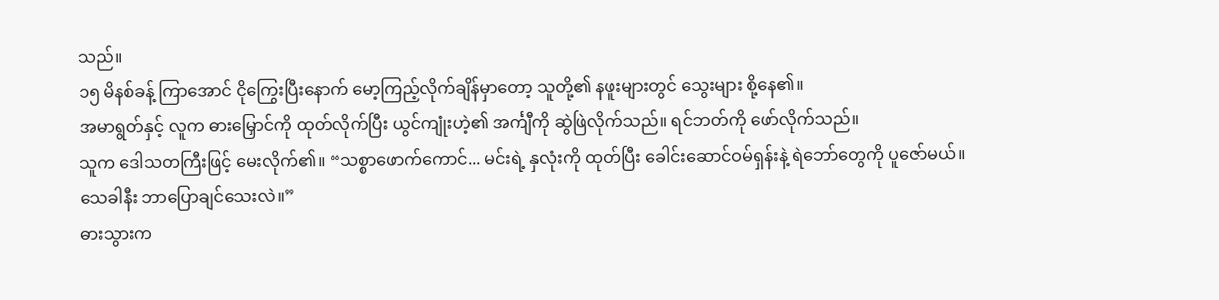သည်။
၁၅ မိနစ်ခန့် ကြာအောင် ငိုကြွေးပြီးနောက် မော့ကြည့်လိုက်ချိန်မှာတော့ သူတို့၏ နဖူးများတွင် သွေးများ စို့နေ၏။
အမာရွတ်နှင့် လူက ဓားမြှောင်ကို ထုတ်လိုက်ပြီး ယွင်ကျုံးဟဲ့၏ အင်္ကျီကို ဆွဲဖြဲလိုက်သည်။ ရင်ဘတ်ကို ဖော်လိုက်သည်။
သူက ဒေါသတကြီးဖြင့် မေးလိုက်၏။ “သစ္စာဖောက်ကောင်... မင်းရဲ့ နှလုံးကို ထုတ်ပြီး ခေါင်းဆောင်ဝမ်ရှန်းနဲ့ ရဲဘော်တွေကို ပူဇော်မယ်။ သေခါနီး ဘာပြောချင်သေးလဲ။”
ဓားသွားက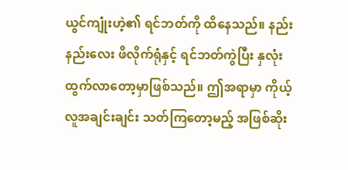ယွင်ကျုံးဟဲ့၏ ရင်ဘတ်ကို ထိနေသည်။ နည်းနည်းလေး ဖိလိုက်ရုံနှင့် ရင်ဘတ်ကွဲပြီး နှလုံး ထွက်လာတော့မှာဖြစ်သည်။ ဤအရာမှာ ကိုယ့်လူအချင်းချင်း သတ်ကြတော့မည့် အဖြစ်ဆိုး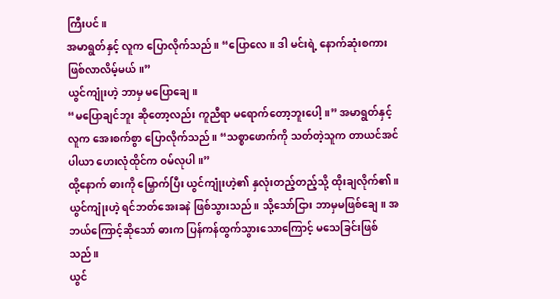ကြီးပင်။
အမာရွတ်နှင့် လူက ပြောလိုက်သည်။ “ပြောလေ။ ဒါ မင်းရဲ့ နောက်ဆုံးစကား ဖြစ်လာလိမ့်မယ်။”
ယွင်ကျုံးဟဲ့ ဘာမှ မပြောချေ။
“မပြောချင်ဘူး ဆိုတော့လည်း ကူညီရာ မရောက်တော့ဘူးပေါ့။” အမာရွတ်နှင့် လူက အေးစက်စွာ ပြောလိုက်သည်။ “သစ္စာဖောက်ကို သတ်တဲ့သူက တာယင်အင်ပါယာ ဟေးလုံထိုင်က ဝမ်လုပါ။”
ထို့နောက် ဓားကို မြှောက်ပြီး ယွင်ကျုံးဟဲ့၏ နှလုံးတည့်တည့်သို့ ထိုးချလိုက်၏။
ယွင်ကျုံးဟဲ့ ရင်ဘတ်အေးခနဲ ဖြစ်သွားသည်။ သို့သော်ငြား ဘာမှမဖြစ်ချေ။ အဘယ်ကြောင့်ဆိုသော် ဓားက ပြန်ကန်ထွက်သွားသောကြောင့် မသေခြင်းဖြစ်သည်။
ယွင်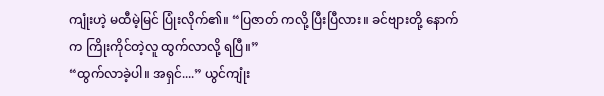ကျုံးဟဲ့ မထီမဲ့မြင် ပြုံးလိုက်၏။ “ပြဇာတ် ကလို့ ပြီးပြီလား။ ခင်ဗျားတို့ နောက်က ကြိုးကိုင်တဲ့လူ ထွက်လာလို့ ရပြီ။”
“ထွက်လာခဲ့ပါ။ အရှင်....” ယွင်ကျုံး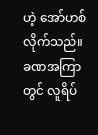ဟဲ့ အော်ဟစ်လိုက်သည်။
ခဏအကြာတွင် လူရိပ်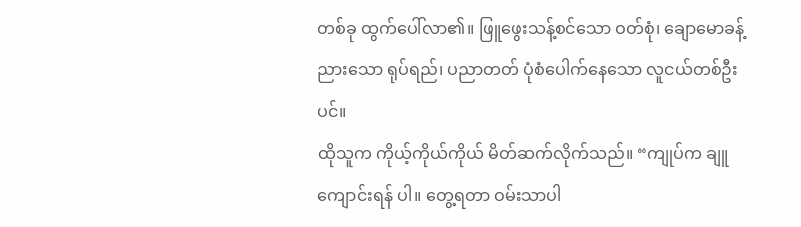တစ်ခု ထွက်ပေါ်လာ၏။ ဖြူဖွေးသန့်စင်သော ဝတ်စုံ၊ ချောမောခန့်ညားသော ရုပ်ရည်၊ ပညာတတ် ပုံစံပေါက်နေသော လူငယ်တစ်ဦးပင်။
ထိုသူက ကိုယ့်ကိုယ်ကိုယ် မိတ်ဆက်လိုက်သည်။ “ကျုပ်က ချူကျောင်းရန် ပါ။ တွေ့ရတာ ဝမ်းသာပါ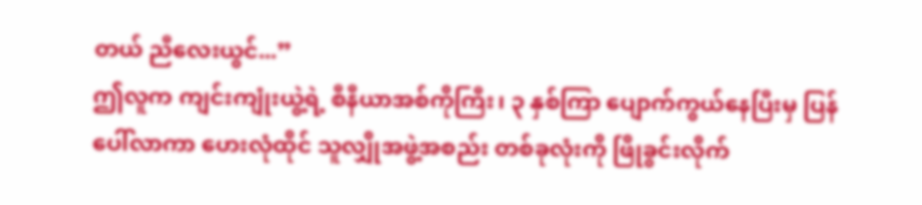တယ် ညီလေးယွင်...”
ဤလူက ကျင်းကျုံးယွဲ့ရဲ့ စီနီယာအစ်ကိုကြီး၊ ၃ နှစ်ကြာ ပျောက်ကွယ်နေပြီးမှ ပြန်ပေါ်လာကာ ဟေးလုံထိုင် သူလျှိုအဖွဲ့အစည်း တစ်ခုလုံးကို ဖြိုခွင်းလိုက်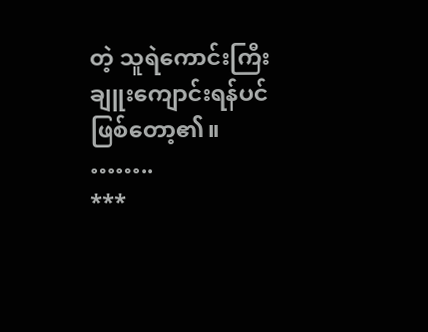တဲ့ သူရဲကောင်းကြီး ချူးကျောင်းရန်ပင် ဖြစ်တော့၏။
……..
***